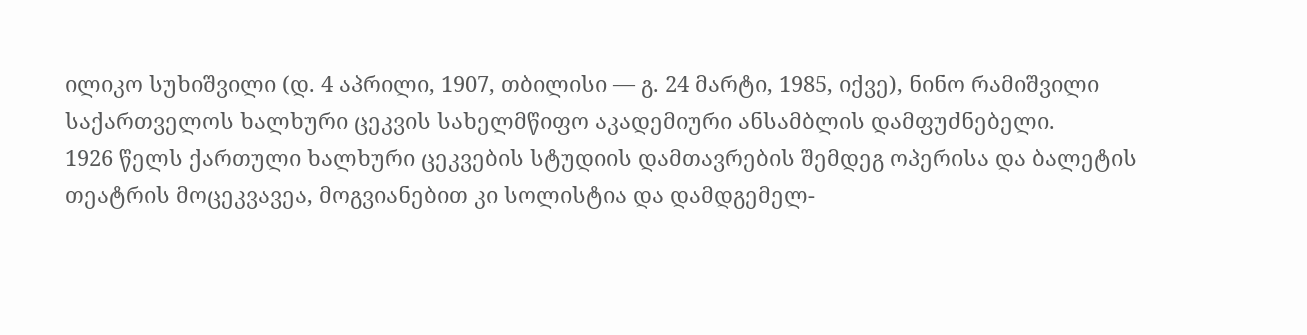ილიკო სუხიშვილი (დ. 4 აპრილი, 1907, თბილისი — გ. 24 მარტი, 1985, იქვე), ნინო რამიშვილი
საქართველოს ხალხური ცეკვის სახელმწიფო აკადემიური ანსამბლის დამფუძნებელი.
1926 წელს ქართული ხალხური ცეკვების სტუდიის დამთავრების შემდეგ ოპერისა და ბალეტის თეატრის მოცეკვავეა, მოგვიანებით კი სოლისტია და დამდგემელ-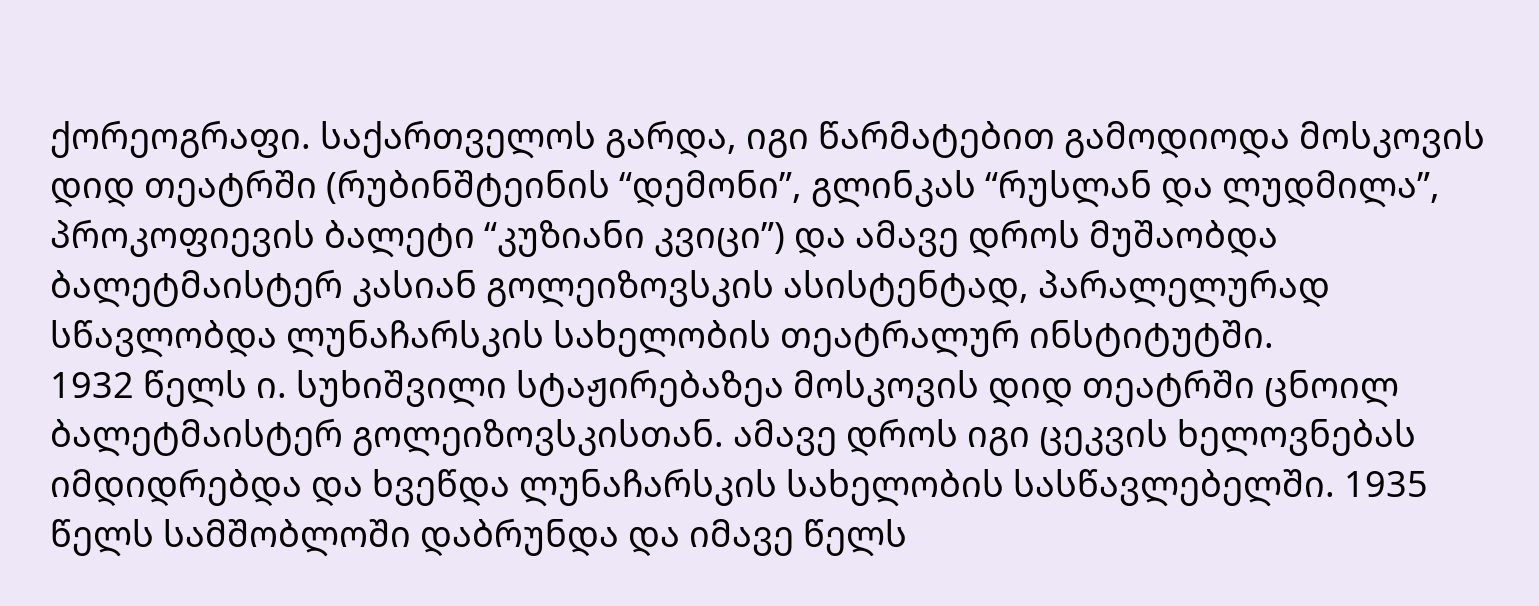ქორეოგრაფი. საქართველოს გარდა, იგი წარმატებით გამოდიოდა მოსკოვის დიდ თეატრში (რუბინშტეინის “დემონი”, გლინკას “რუსლან და ლუდმილა”, პროკოფიევის ბალეტი “კუზიანი კვიცი”) და ამავე დროს მუშაობდა ბალეტმაისტერ კასიან გოლეიზოვსკის ასისტენტად, პარალელურად სწავლობდა ლუნაჩარსკის სახელობის თეატრალურ ინსტიტუტში.
1932 წელს ი. სუხიშვილი სტაჟირებაზეა მოსკოვის დიდ თეატრში ცნოილ ბალეტმაისტერ გოლეიზოვსკისთან. ამავე დროს იგი ცეკვის ხელოვნებას იმდიდრებდა და ხვეწდა ლუნაჩარსკის სახელობის სასწავლებელში. 1935 წელს სამშობლოში დაბრუნდა და იმავე წელს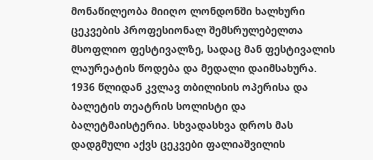მონაწილეობა მიიღო ლონდონში ხალხური ცეკვების პროფესიონალ შემსრულებელთა მსოფლიო ფესტივალზე, სადაც მან ფესტივალის ლაურეატის წოდება და მედალი დაიმსახურა.
1936 წლიდან კვლავ თბილისის ოპერისა და ბალეტის თეატრის სოლისტი და ბალეტმაისტერია. სხვადასხვა დროს მას დადგმული აქვს ცეკვები ფალიაშვილის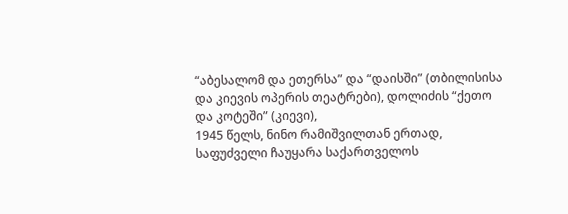“აბესალომ და ეთერსა” და “დაისში” (თბილისისა და კიევის ოპერის თეატრები), დოლიძის “ქეთო და კოტეში” (კიევი),
1945 წელს, ნინო რამიშვილთან ერთად, საფუძველი ჩაუყარა საქართველოს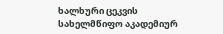ხალხური ცეკვის სახელმწიფო აკადემიურ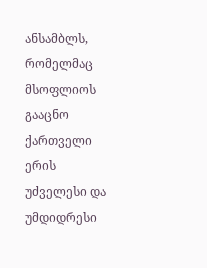ანსამბლს, რომელმაც მსოფლიოს გააცნო ქართველი ერის უძველესი და უმდიდრესი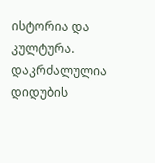ისტორია და კულტურა.
დაკრძალულია დიდუბის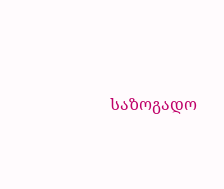საზოგადო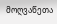მოღვაწეთა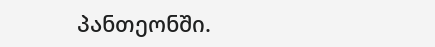პანთეონში.